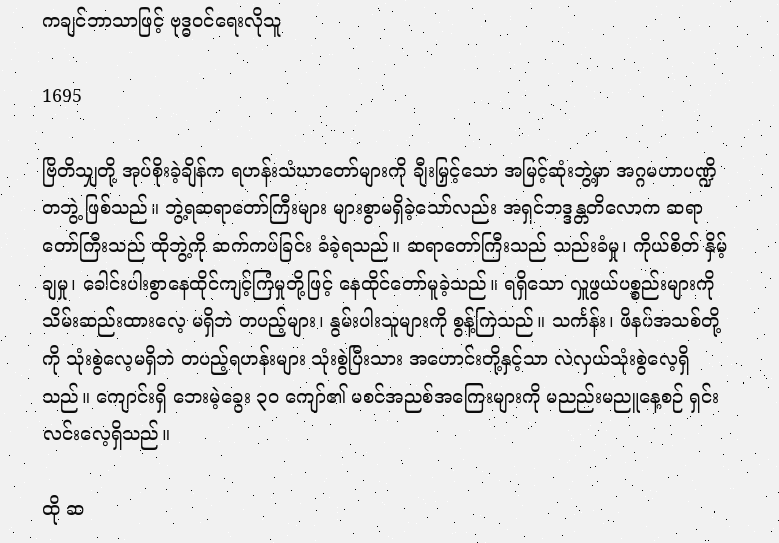ကချင်ဘာသာဖြင့် ဗုဒ္ဓဝင်ရေးလိုသူ

1695

ဗြိတိသျှတို့ အုပ်စိုးခဲ့ချိန်က ရဟန်းသံဃာတော်များကို ချီးမြှင့်သော အမြင့်ဆုံးဘွဲ့မှာ အဂ္ဂမဟာပဏ္ဍိတဘွဲ့ ဖြစ်သည်။ ဘွဲ့ရဆရာတော်ကြီးများ များစွာမရှိခဲ့သော်လည်း အရှင်ဘဒ္ဒန္တတိလောက ဆရာတော်ကြီးသည် ထိုဘွဲ့ကို ဆက်ကပ်ခြင်း ခံခဲ့ရသည်။ ဆရာတော်ကြီးသည် သည်းခံမှု၊ ကိုယ်စိတ် နှိမ့်ချမှု၊ ခေါင်းပါးစွာနေထိုင်ကျင့်ကြံမှုတို့ဖြင့် နေထိုင်တော်မူခဲ့သည်။ ရရှိသော လှူဖွယ်ပစ္စည်းများကို သိမ်းဆည်းထားလေ့ မရှိဘဲ တပည့်များ၊ နွမ်းပါးသူများကို စွန့်ကြဲသည်။ သင်္ကန်း၊ ဖိနပ်အသစ်တို့ကို သုံးစွဲလေ့မရှိဘဲ တပည့်ရဟန်းများ သုံးစွဲပြီးသား အဟောင်းတို့နှင့်သာ လဲလှယ်သုံးစွဲလေ့ရှိသည်။ ကျောင်းရှိ ဘေးမဲ့ခွေး ၃၀ ကျော်၏ မစင်အညစ်အကြေးများကို မညည်းမညူနေ့စဉ် ရှင်းလင်းလေ့ရှိသည်။

ထို ဆ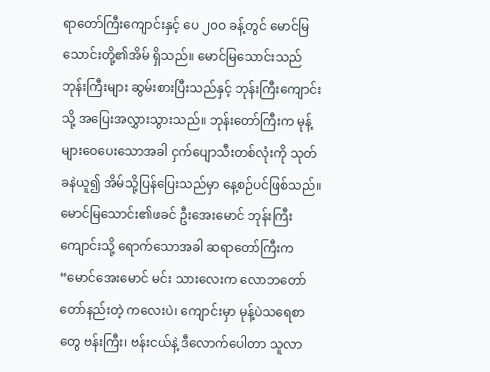ရာတော်ကြီးကျောင်းနှင့် ပေ ၂၀ဝ ခန့်တွင် မောင်မြသောင်းတို့၏အိမ် ရှိသည်။ မောင်မြသောင်းသည် ဘုန်းကြီးများ ဆွမ်းစားပြီးသည်နှင့် ဘုန်းကြီးကျောင်းသို့ အပြေးအလွှားသွားသည်။ ဘုန်းတော်ကြီးက မုန့်များဝေပေးသောအခါ ငှက်ပျောသီးတစ်လုံးကို သုတ်ခနဲယူ၍ အိမ်သို့ပြန်ပြေးသည်မှာ နေ့စဉ်ပင်ဖြစ်သည်။ မောင်မြသောင်း၏ဖခင် ဦးအေးမောင် ဘုန်းကြီးကျောင်းသို့ ရောက်သောအခါ ဆရာတော်ကြီးက “မောင်အေးမောင် မင်း သားလေးက လောဘတော်တော်နည်းတဲ့ ကလေးပဲ၊ ကျောင်းမှာ မုန့်ပဲသရေစာတွေ ဗန်းကြီး၊ ဗန်းငယ်နဲ့ ဒီလောက်ပေါတာ သူလာ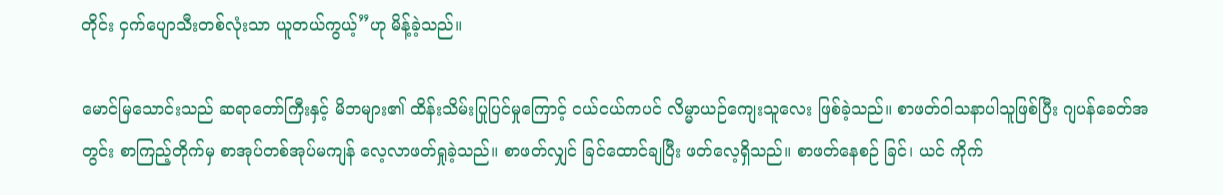တိုင်း ငှက်ပျောသီးတစ်လုံးသာ ယူတယ်ကွယ့်”ဟု မိန့်ခဲ့သည်။

မောင်မြသောင်းသည် ဆရာတော်ကြီးနှင့် မိဘများ၏ ထိန်းသိမ်းပြုပြင်မှုကြောင့် ငယ်ငယ်ကပင် လိမ္မာယဉ်ကျေးသူလေး ဖြစ်ခဲ့သည်။ စာဖတ်ဝါသနာပါသူဖြစ်ပြီး ဂျပန်ခေတ်အတွင်း စာကြည့်တိုက်မှ စာအုပ်တစ်အုပ်မကျန် လေ့လာဖတ်ရှုခဲ့သည်။ စာဖတ်လျှင် ခြင်ထောင်ချပြီး ဖတ်လေ့ရှိသည်။ စာဖတ်နေစဉ် ခြင်၊ ယင် ကိုက်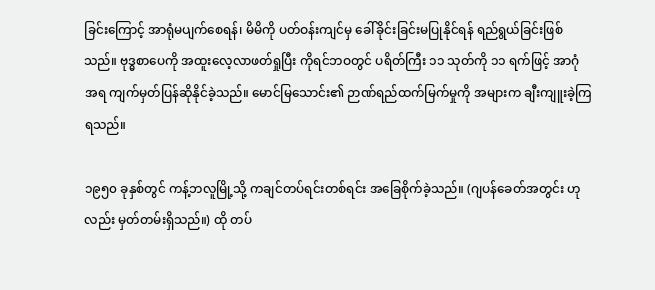ခြင်းကြောင့် အာရုံမပျက်စေရန်၊ မိမိကို ပတ်ဝန်းကျင်မှ ခေါ်ခိုင်းခြင်းမပြုနိုင်ရန် ရည်ရွယ်ခြင်းဖြစ်သည်။ ဗုဒ္ဓစာပေကို အထူးလေ့လာဖတ်ရှုပြီး ကိုရင်ဘဝတွင် ပရိတ်ကြီး ၁၁ သုတ်ကို ၁၁ ရက်ဖြင့် အာဂုံအရ ကျက်မှတ်ပြန်ဆိုနိုင်ခဲ့သည်။ မောင်မြသောင်း၏ ဉာဏ်ရည်ထက်မြက်မှုကို အများက ချီးကျူးခဲ့ကြရသည်။

၁၉၅၀ ခုနှစ်တွင် ကန့်ဘလူမြို့သို့ ကချင်တပ်ရင်းတစ်ရင်း အခြေစိုက်ခဲ့သည်။ (ဂျပန်ခေတ်အတွင်း ဟုလည်း မှတ်တမ်းရှိသည်။) ထို တပ်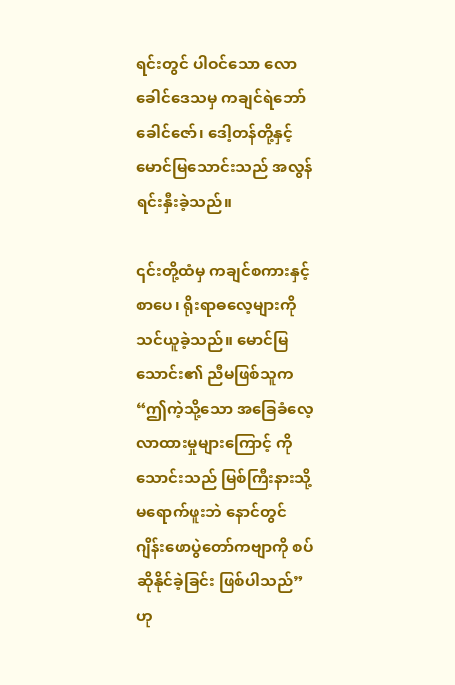ရင်းတွင် ပါဝင်သော လောခေါင်ဒေသမှ ကချင်ရဲဘော်ခေါင်ဇော်၊ ဒေါ့တန်တို့နှင့် မောင်မြသောင်းသည် အလွန်ရင်းနှီးခဲ့သည်။

၎င်းတို့ထံမှ ကချင်စကားနှင့် စာပေ၊ ရိုးရာဓလေ့များကို သင်ယူခဲ့သည်။ မောင်မြသောင်း၏ ညီမဖြစ်သူက “ဤကဲ့သို့သော အခြေခံလေ့လာထားမှုများကြောင့် ကိုသောင်းသည် မြစ်ကြီးနားသို့ မရောက်ဖူးဘဲ နောင်တွင် ဂျိန်းဖောပွဲတော်ကဗျာကို စပ်ဆိုနိုင်ခဲ့ခြင်း ဖြစ်ပါသည်”ဟု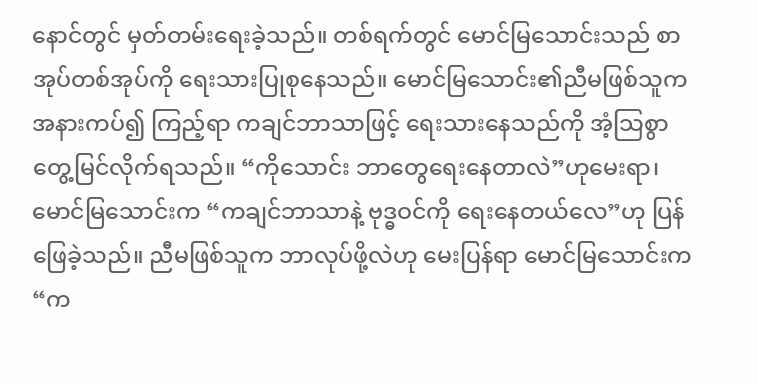နောင်တွင် မှတ်တမ်းရေးခဲ့သည်။ တစ်ရက်တွင် မောင်မြသောင်းသည် စာအုပ်တစ်အုပ်ကို ရေးသားပြုစုနေသည်။ မောင်မြသောင်း၏ညီမဖြစ်သူက အနားကပ်၍ ကြည့်ရာ ကချင်ဘာသာဖြင့် ရေးသားနေသည်ကို အံ့သြစွာ တွေ့မြင်လိုက်ရသည်။ “ကိုသောင်း ဘာတွေရေးနေတာလဲ”ဟုမေးရာ၊ မောင်မြသောင်းက “ကချင်ဘာသာနဲ့ ဗုဒ္ဓဝင်ကို ရေးနေတယ်လေ”ဟု ပြန်ဖြေခဲ့သည်။ ညီမဖြစ်သူက ဘာလုပ်ဖို့လဲဟု မေးပြန်ရာ မောင်မြသောင်းက “က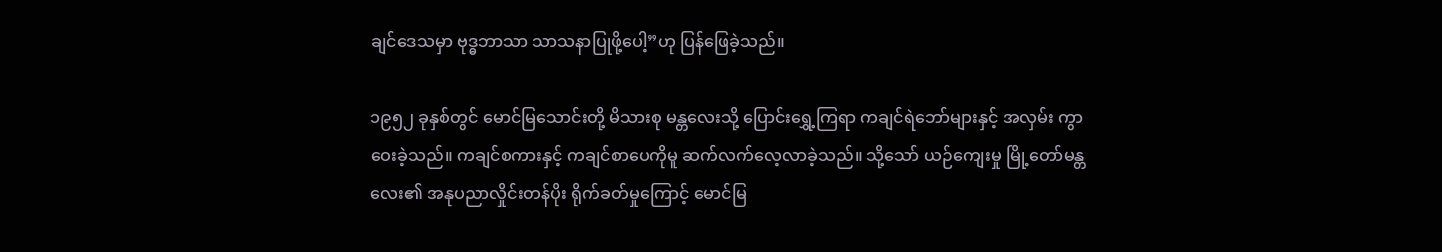ချင်ဒေသမှာ ဗုဒ္ဓဘာသာ သာသနာပြုဖို့ပေါ့”ဟု ပြန်ဖြေခဲ့သည်။

၁၉၅၂ ခုနှစ်တွင် မောင်မြသောင်းတို့ မိသားစု မန္တလေးသို့ ပြောင်းရွှေ့ကြရာ ကချင်ရဲဘော်များနှင့် အလှမ်း ကွာဝေးခဲ့သည်။ ကချင်စကားနှင့် ကချင်စာပေကိုမူ ဆက်လက်လေ့လာခဲ့သည်။ သို့သော် ယဉ်ကျေးမှု မြို့တော်မန္တလေး၏ အနုပညာလှိုင်းတန်ပိုး ရိုက်ခတ်မှုကြောင့် မောင်မြ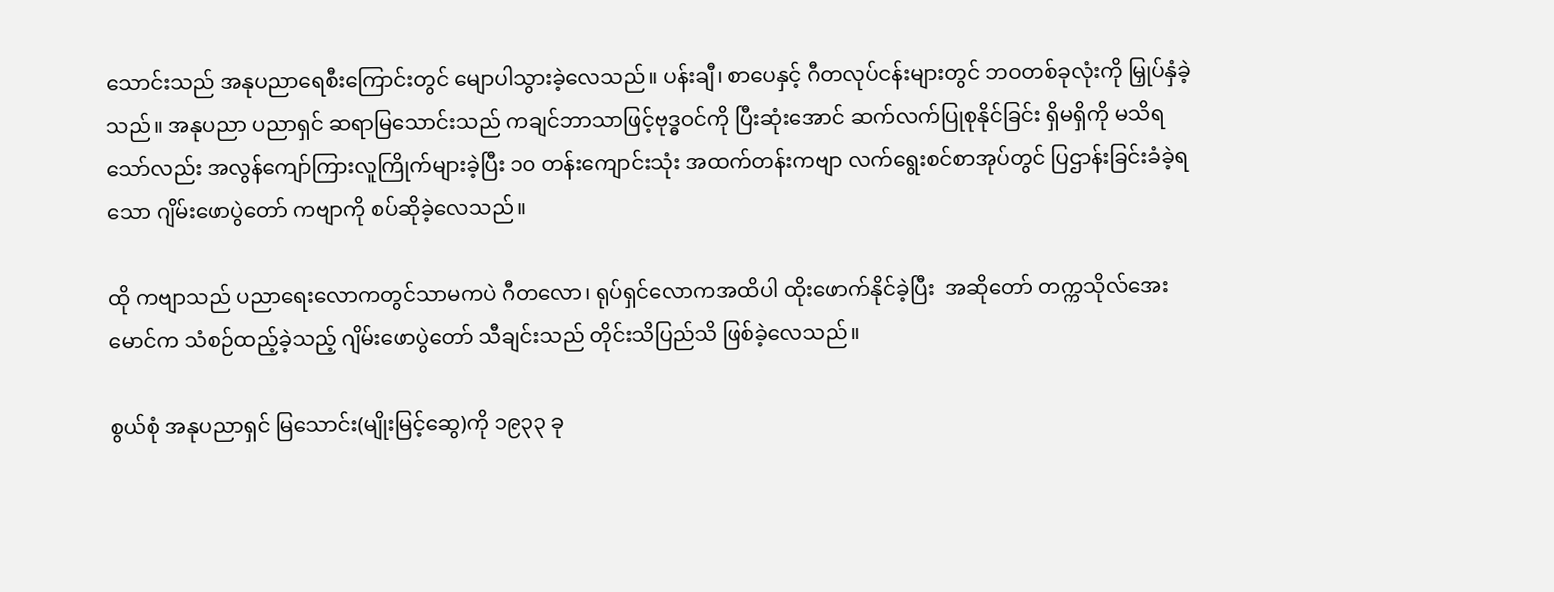သောင်းသည် အနုပညာရေစီးကြောင်းတွင် မျောပါသွားခဲ့လေသည်။ ပန်းချီ၊ စာပေနှင့် ဂီတလုပ်ငန်းများတွင် ဘဝတစ်ခုလုံးကို မြှုပ်နှံခဲ့သည်။ အနုပညာ ပညာရှင် ဆရာမြသောင်းသည် ကချင်ဘာသာဖြင့်ဗုဒ္ဓဝင်ကို ပြီးဆုံးအောင် ဆက်လက်ပြုစုနိုင်ခြင်း ရှိမရှိကို မသိရသော်လည်း အလွန်ကျော်ကြားလူကြိုက်များခဲ့ပြီး ၁၀ တန်းကျောင်းသုံး အထက်တန်းကဗျာ လက်ရွေးစင်စာအုပ်တွင် ပြဌာန်းခြင်းခံခဲ့ရသော ဂျိမ်းဖောပွဲတော် ကဗျာကို စပ်ဆိုခဲ့လေသည်။

ထို ကဗျာသည် ပညာရေးလောကတွင်သာမကပဲ ဂီတလော၊ ရုပ်ရှင်လောကအထိပါ ထိုးဖောက်နိုင်ခဲ့ပြီး  အဆိုတော် တက္ကသိုလ်အေးမောင်က သံစဉ်ထည့်ခဲ့သည့် ဂျိမ်းဖောပွဲတော် သီချင်းသည် တိုင်းသိပြည်သိ ဖြစ်ခဲ့လေသည်။

စွယ်စုံ အနုပညာရှင် မြသောင်း(မျိုးမြင့်ဆွေ)ကို ၁၉၃၃ ခု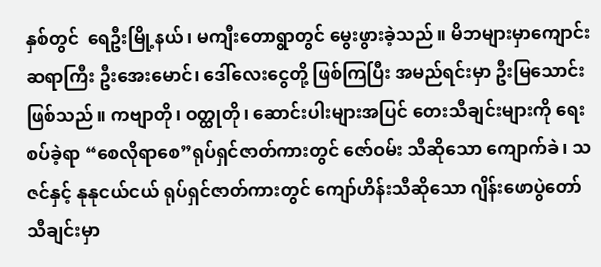နှစ်တွင်  ရေဦးမြို့နယ်၊ မကျီးတောရွာတွင် မွေးဖွားခဲ့သည်။ မိဘများမှာကျောင်းဆရာကြီး ဦးအေးမောင်၊ ဒေါ်လေးငွေတို့ ဖြစ်ကြပြီး အမည်ရင်းမှာ ဦးမြသောင်း ဖြစ်သည်။ ကဗျာတို၊ ဝတ္ထုတို၊ ဆောင်းပါးများအပြင် တေးသီချင်းများကို ရေးစပ်ခဲ့ရာ “စေလိုရာစေ”ရုပ်ရှင်ဇာတ်ကားတွင် ဇော်ဝမ်း သီဆိုသော ကျောက်ခဲ၊ သဇင်နှင့် နုနုငယ်ငယ် ရုပ်ရှင်ဇာတ်ကားတွင် ကျော်ဟိန်းသီဆိုသော ဂျိန်းဖောပွဲတော်သီချင်းမှာ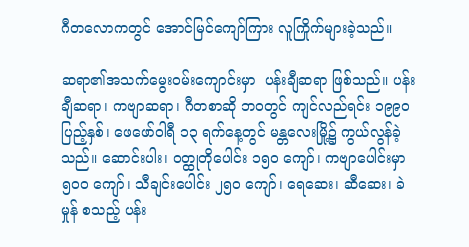ဂီတလောကတွင် အောင်မြင်ကျော်ကြား လူကြိုက်များခဲ့သည်။

ဆရာ၏အသက်မွေးဝမ်းကျောင်းမှာ  ပန်းချီဆရာ ဖြစ်သည်။ ပန်းချီဆရာ၊ ကဗျာဆရာ၊ ဂီတစာဆို ဘဝတွင် ကျင်လည်ရင်း ၁၉၉၀ ပြည့်နှစ်၊ ဖေဖော်ဝါရီ ၁၃ ရက်နေ့တွင် မန္တလေးမြို့၌ ကွယ်လွန်ခဲ့သည်။ ဆောင်းပါး၊ ဝတ္ထုတိုပေါင်း ၁၅၀ ကျော်၊ ကဗျာပေါင်းမှာ ၅၀ဝ ကျော်၊ သီချင်းပေါင်း ၂၅၀ ကျော်၊ ရေဆေး၊ ဆီဆေး၊ ခဲမှုန် စသည့် ပန်း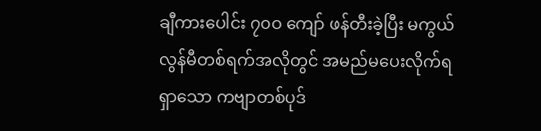ချီကားပေါင်း ၇၀ဝ ကျော် ဖန်တီးခဲ့ပြီး မကွယ်လွန်မီတစ်ရက်အလိုတွင် အမည်မပေးလိုက်ရရှာသော ကဗျာတစ်ပုဒ်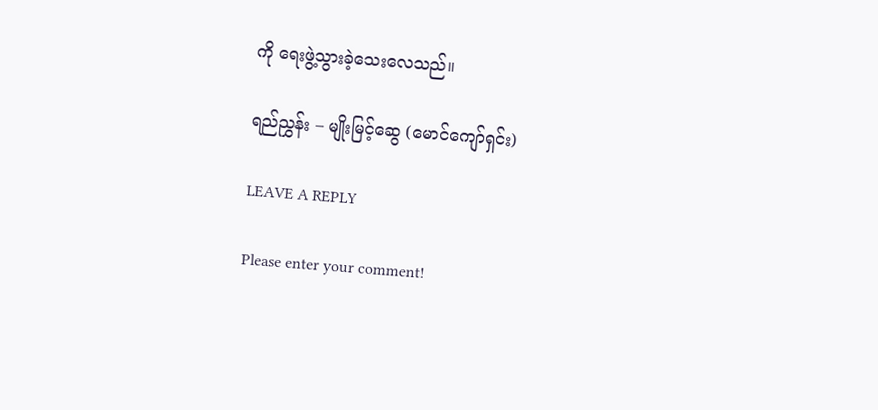ကို ရေးဖွဲ့သွားခဲ့သေးလေသည်။

ရည်ညွှန်း – မျိုးမြင့်ဆွေ (မောင်ကျော်ရှင်း)

LEAVE A REPLY

Please enter your comment!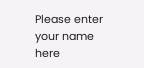Please enter your name here